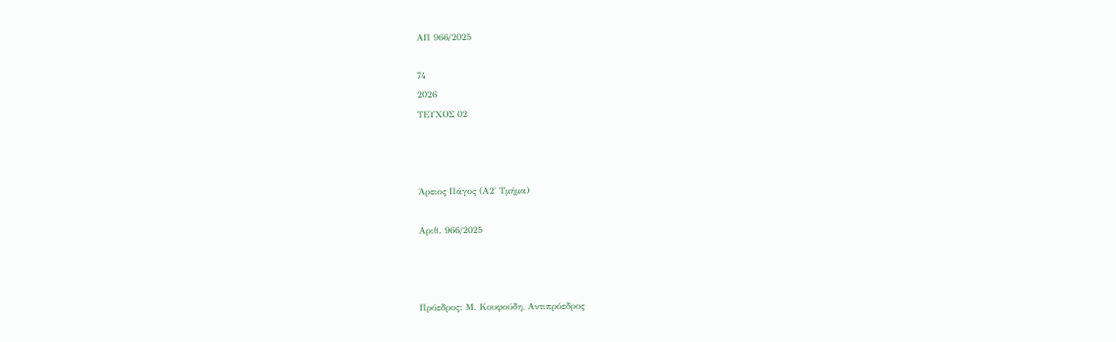ΑΠ 966/2025

74
2026
ΤΕΥΧΟΣ 02



Άρειος Πάγος (Α2΄ Τμήμα)

Αριθ. 966/2025



Πρόεδρος: Μ. Κουφούδη, Αντιπρόεδρος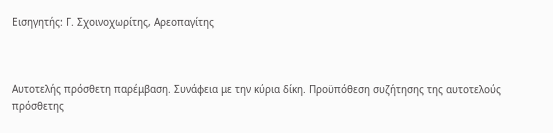Εισηγητής: Γ. Σχοινοχωρίτης, Αρεοπαγίτης



Αυτοτελής πρόσθετη παρέμβαση. Συνάφεια με την κύρια δίκη. Προϋπόθεση συζήτησης της αυτοτελούς πρόσθετης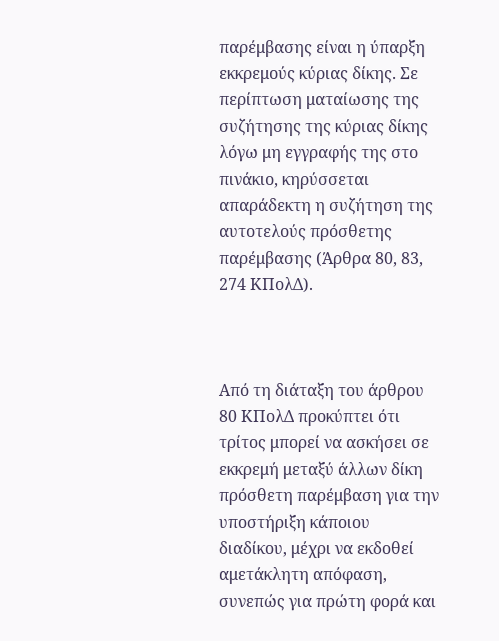παρέμβασης είναι η ύπαρξη εκκρεμούς κύριας δίκης. Σε περίπτωση ματαίωσης της συζήτησης της κύριας δίκης λόγω μη εγγραφής της στο πινάκιο, κηρύσσεται απαράδεκτη η συζήτηση της αυτοτελούς πρόσθετης παρέμβασης (Άρθρα 80, 83, 274 ΚΠολΔ).



Από τη διάταξη του άρθρου 80 ΚΠολΔ προκύπτει ότι τρίτος μπορεί να ασκήσει σε εκκρεμή μεταξύ άλλων δίκη πρόσθετη παρέμβαση για την υποστήριξη κάποιου διαδίκου, μέχρι να εκδοθεί αμετάκλητη απόφαση, συνεπώς για πρώτη φορά και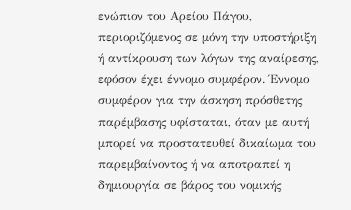ενώπιον του Αρείου Πάγου, περιοριζόμενος σε μόνη την υποστήριξη ή αντίκρουση των λόγων της αναίρεσης, εφόσον έχει έννομο συμφέρον. Έννομο συμφέρον για την άσκηση πρόσθετης παρέμβασης υφίσταται, όταν με αυτή μπορεί να προστατευθεί δικαίωμα του παρεμβαίνοντος ή να αποτραπεί η δημιουργία σε βάρος του νομικής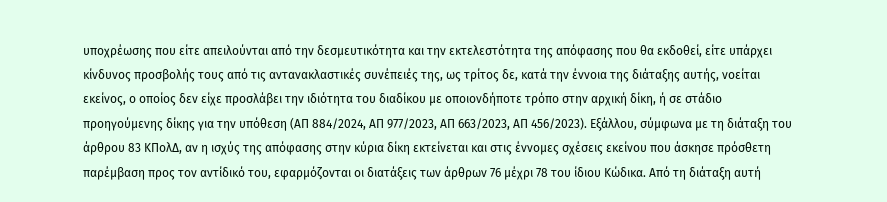υποχρέωσης που είτε απειλούνται από την δεσμευτικότητα και την εκτελεστότητα της απόφασης που θα εκδοθεί, είτε υπάρχει κίνδυνος προσβολής τους από τις αντανακλαστικές συνέπειές της, ως τρίτος δε, κατά την έννοια της διάταξης αυτής, νοείται εκείνος, ο οποίος δεν είχε προσλάβει την ιδιότητα του διαδίκου με οποιονδήποτε τρόπο στην αρχική δίκη, ή σε στάδιο προηγούμενης δίκης για την υπόθεση (ΑΠ 884/2024, ΑΠ 977/2023, ΑΠ 663/2023, ΑΠ 456/2023). Εξάλλου, σύμφωνα με τη διάταξη του άρθρου 83 ΚΠολΔ, αν η ισχύς της απόφασης στην κύρια δίκη εκτείνεται και στις έννομες σχέσεις εκείνου που άσκησε πρόσθετη παρέμβαση προς τον αντίδικό του, εφαρμόζονται οι διατάξεις των άρθρων 76 μέχρι 78 του ίδιου Κώδικα. Από τη διάταξη αυτή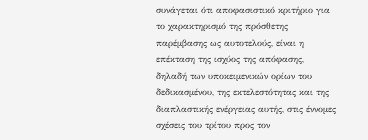συνάγεται ότι αποφασιστικό κριτήριο για το χαρακτηρισμό της πρόσθετης παρέμβασης ως αυτοτελούς, είναι η επέκταση της ισχύος της απόφασης, δηλαδή των υποκειμενικών ορίων του δεδικασμένου, της εκτελεστότητας και της διαπλαστικής ενέργειας αυτής, στις έννομες σχέσεις του τρίτου προς τον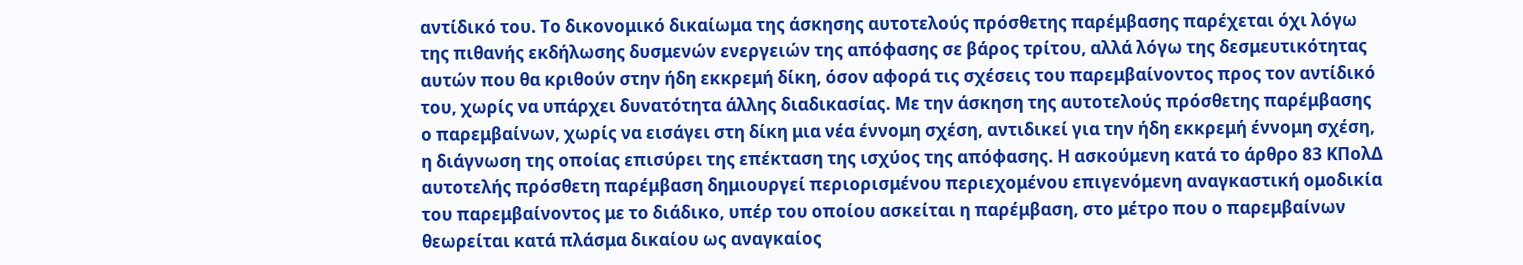αντίδικό του. Το δικονομικό δικαίωμα της άσκησης αυτοτελούς πρόσθετης παρέμβασης παρέχεται όχι λόγω της πιθανής εκδήλωσης δυσμενών ενεργειών της απόφασης σε βάρος τρίτου, αλλά λόγω της δεσμευτικότητας αυτών που θα κριθούν στην ήδη εκκρεμή δίκη, όσον αφορά τις σχέσεις του παρεμβαίνοντος προς τον αντίδικό του, χωρίς να υπάρχει δυνατότητα άλλης διαδικασίας. Με την άσκηση της αυτοτελούς πρόσθετης παρέμβασης ο παρεμβαίνων, χωρίς να εισάγει στη δίκη μια νέα έννομη σχέση, αντιδικεί για την ήδη εκκρεμή έννομη σχέση, η διάγνωση της οποίας επισύρει της επέκταση της ισχύος της απόφασης. Η ασκούμενη κατά το άρθρο 83 ΚΠολΔ αυτοτελής πρόσθετη παρέμβαση δημιουργεί περιορισμένου περιεχομένου επιγενόμενη αναγκαστική ομοδικία του παρεμβαίνοντος με το διάδικο, υπέρ του οποίου ασκείται η παρέμβαση, στο μέτρο που ο παρεμβαίνων θεωρείται κατά πλάσμα δικαίου ως αναγκαίος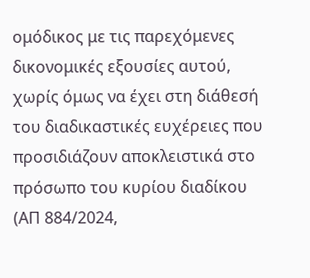ομόδικος με τις παρεχόμενες δικονομικές εξουσίες αυτού, χωρίς όμως να έχει στη διάθεσή του διαδικαστικές ευχέρειες που προσιδιάζουν αποκλειστικά στο πρόσωπο του κυρίου διαδίκου (ΑΠ 884/2024,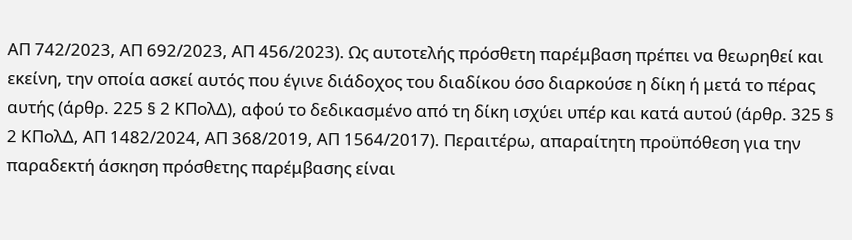ΑΠ 742/2023, ΑΠ 692/2023, ΑΠ 456/2023). Ως αυτοτελής πρόσθετη παρέμβαση πρέπει να θεωρηθεί και εκείνη, την οποία ασκεί αυτός που έγινε διάδοχος του διαδίκου όσο διαρκούσε η δίκη ή μετά το πέρας αυτής (άρθρ. 225 § 2 ΚΠολΔ), αφού το δεδικασμένο από τη δίκη ισχύει υπέρ και κατά αυτού (άρθρ. 325 § 2 ΚΠολΔ, ΑΠ 1482/2024, ΑΠ 368/2019, ΑΠ 1564/2017). Περαιτέρω, απαραίτητη προϋπόθεση για την παραδεκτή άσκηση πρόσθετης παρέμβασης είναι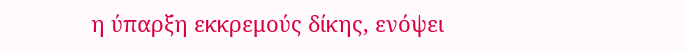η ύπαρξη εκκρεμούς δίκης, ενόψει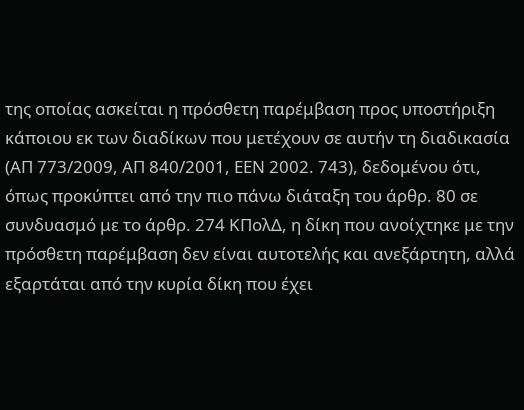της οποίας ασκείται η πρόσθετη παρέμβαση προς υποστήριξη κάποιου εκ των διαδίκων που μετέχουν σε αυτήν τη διαδικασία (ΑΠ 773/2009, ΑΠ 840/2001, ΕΕΝ 2002. 743), δεδομένου ότι, όπως προκύπτει από την πιο πάνω διάταξη του άρθρ. 80 σε συνδυασμό με το άρθρ. 274 ΚΠολΔ, η δίκη που ανοίχτηκε με την πρόσθετη παρέμβαση δεν είναι αυτοτελής και ανεξάρτητη, αλλά εξαρτάται από την κυρία δίκη που έχει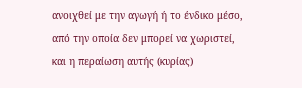ανοιχθεί με την αγωγή ή το ένδικο μέσο, από την οποία δεν μπορεί να χωριστεί, και η περαίωση αυτής (κυρίας)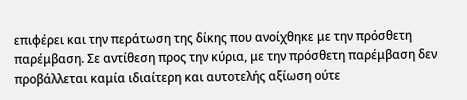επιφέρει και την περάτωση της δίκης που ανοίχθηκε με την πρόσθετη παρέμβαση. Σε αντίθεση προς την κύρια, με την πρόσθετη παρέμβαση δεν προβάλλεται καμία ιδιαίτερη και αυτοτελής αξίωση ούτε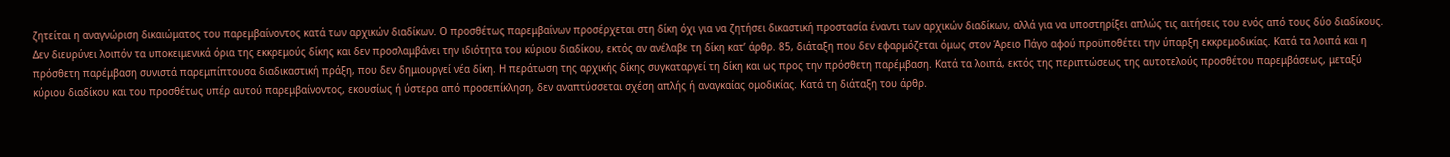ζητείται η αναγνώριση δικαιώματος του παρεμβαίνοντος κατά των αρχικών διαδίκων. Ο προσθέτως παρεμβαίνων προσέρχεται στη δίκη όχι για να ζητήσει δικαστική προστασία έναντι των αρχικών διαδίκων, αλλά για να υποστηρίξει απλώς τις αιτήσεις του ενός από τους δύο διαδίκους. Δεν διευρύνει λοιπόν τα υποκειμενικά όρια της εκκρεμούς δίκης και δεν προσλαμβάνει την ιδιότητα του κύριου διαδίκου, εκτός αν ανέλαβε τη δίκη κατ’ άρθρ. 85, διάταξη που δεν εφαρμόζεται όμως στον Άρειο Πάγο αφού προϋποθέτει την ύπαρξη εκκρεμοδικίας. Κατά τα λοιπά και η πρόσθετη παρέμβαση συνιστά παρεμπίπτουσα διαδικαστική πράξη, που δεν δημιουργεί νέα δίκη. Η περάτωση της αρχικής δίκης συγκαταργεί τη δίκη και ως προς την πρόσθετη παρέμβαση. Κατά τα λοιπά, εκτός της περιπτώσεως της αυτοτελούς προσθέτου παρεμβάσεως, μεταξύ κύριου διαδίκου και του προσθέτως υπέρ αυτού παρεμβαίνοντος, εκουσίως ή ύστερα από προσεπίκληση, δεν αναπτύσσεται σχέση απλής ή αναγκαίας ομοδικίας. Κατά τη διάταξη του άρθρ.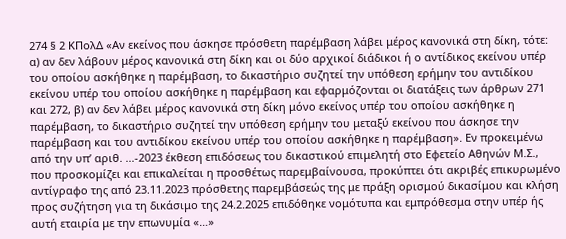274 § 2 ΚΠολΔ «Αν εκείνος που άσκησε πρόσθετη παρέμβαση λάβει μέρος κανονικά στη δίκη, τότε: α) αν δεν λάβουν μέρος κανονικά στη δίκη και οι δύο αρχικοί διάδικοι ή ο αντίδικος εκείνου υπέρ του οποίου ασκήθηκε η παρέμβαση, το δικαστήριο συζητεί την υπόθεση ερήμην του αντιδίκου εκείνου υπέρ του οποίου ασκήθηκε η παρέμβαση και εφαρμόζονται οι διατάξεις των άρθρων 271 και 272, β) αν δεν λάβει μέρος κανονικά στη δίκη μόνο εκείνος υπέρ του οποίου ασκήθηκε η παρέμβαση, το δικαστήριο συζητεί την υπόθεση ερήμην του μεταξύ εκείνου που άσκησε την παρέμβαση και του αντιδίκου εκείνου υπέρ του οποίου ασκήθηκε η παρέμβαση». Εν προκειμένω από την υπ’ αριθ. ...-2023 έκθεση επιδόσεως του δικαστικού επιμελητή στο Εφετείο Αθηνών Μ.Σ., που προσκομίζει και επικαλείται η προσθέτως παρεμβαίνουσα, προκύπτει ότι ακριβές επικυρωμένο αντίγραφο της από 23.11.2023 πρόσθετης παρεμβάσεώς της με πράξη ορισμού δικασίμου και κλήση προς συζήτηση για τη δικάσιμο της 24.2.2025 επιδόθηκε νομότυπα και εμπρόθεσμα στην υπέρ ής αυτή εταιρία με την επωνυμία «…»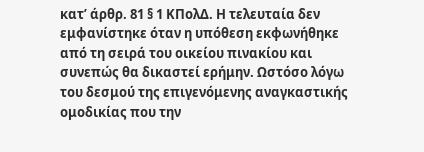κατ’ άρθρ. 81 § 1 ΚΠολΔ. Η τελευταία δεν εμφανίστηκε όταν η υπόθεση εκφωνήθηκε από τη σειρά του οικείου πινακίου και συνεπώς θα δικαστεί ερήμην. Ωστόσο λόγω του δεσμού της επιγενόμενης αναγκαστικής ομοδικίας που την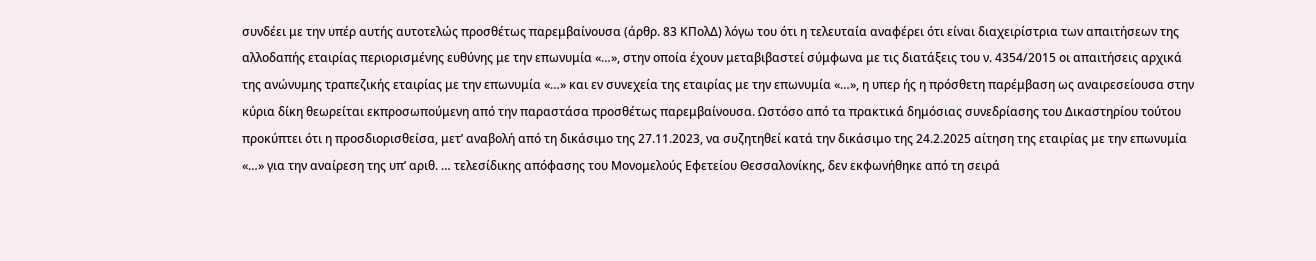συνδέει με την υπέρ αυτής αυτοτελώς προσθέτως παρεμβαίνουσα (άρθρ. 83 ΚΠολΔ) λόγω του ότι η τελευταία αναφέρει ότι είναι διαχειρίστρια των απαιτήσεων της αλλοδαπής εταιρίας περιορισμένης ευθύνης με την επωνυμία «…», στην οποία έχουν μεταβιβαστεί σύμφωνα με τις διατάξεις του ν. 4354/2015 οι απαιτήσεις αρχικά της ανώνυμης τραπεζικής εταιρίας με την επωνυμία «…» και εν συνεχεία της εταιρίας με την επωνυμία «…», η υπερ ής η πρόσθετη παρέμβαση ως αναιρεσείουσα στην κύρια δίκη θεωρείται εκπροσωπούμενη από την παραστάσα προσθέτως παρεμβαίνουσα. Ωστόσο από τα πρακτικά δημόσιας συνεδρίασης του Δικαστηρίου τούτου προκύπτει ότι η προσδιορισθείσα, μετ’ αναβολή από τη δικάσιμο της 27.11.2023, να συζητηθεί κατά την δικάσιμο της 24.2.2025 αίτηση της εταιρίας με την επωνυμία «…» για την αναίρεση της υπ’ αριθ. … τελεσίδικης απόφασης του Μονομελούς Εφετείου Θεσσαλονίκης, δεν εκφωνήθηκε από τη σειρά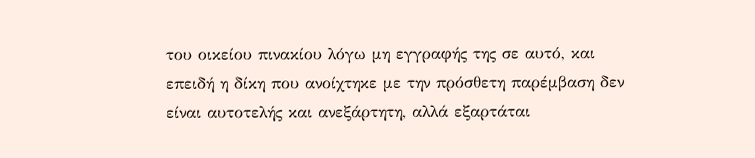του οικείου πινακίου λόγω μη εγγραφής της σε αυτό, και επειδή η δίκη που ανοίχτηκε με την πρόσθετη παρέμβαση δεν είναι αυτοτελής και ανεξάρτητη, αλλά εξαρτάται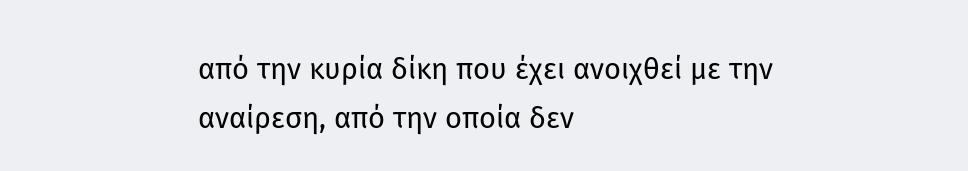από την κυρία δίκη που έχει ανοιχθεί με την αναίρεση, από την οποία δεν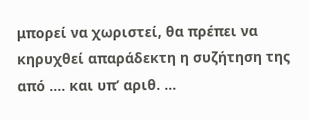μπορεί να χωριστεί, θα πρέπει να κηρυχθεί απαράδεκτη η συζήτηση της από …. και υπ’ αριθ. …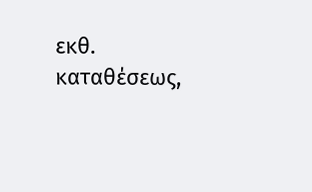εκθ. καταθέσεως,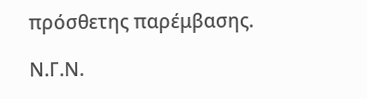πρόσθετης παρέμβασης.

Ν.Γ.Ν.